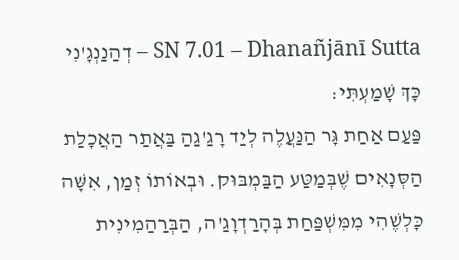SN 7.01 – Dhanañjānī Sutta – דְהַנַנְגָ'נִי
כָּךְ שָׁמַעְתִּי:
פַּעַם אַחַת גָּר הַנַּעֲלֶה לְיַד רָגַ'גַהַ בַּאֲתַר הַאֲכָלַת הַסְּנָאִים שֶׁבְּמַטַּע הַבַּמְבּוּק. וּבְאוֹתוֹ זְמַן, אִשָּׁה כָּלְשֶׁהִי מִמִּשְׁפַּחַת בְּהָרַדְוָגַ'ה, הַבְּרַהַמִינִית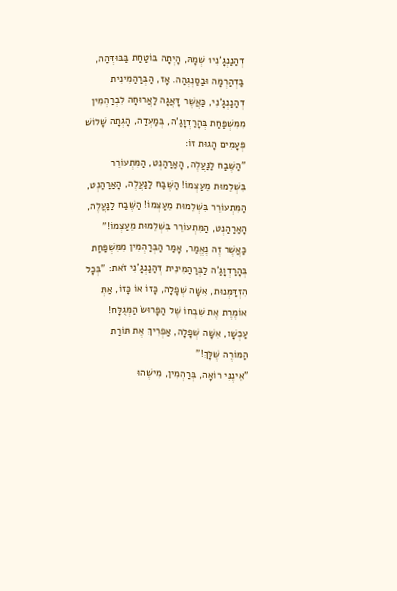דְהַנַנְגָ'נִי1 שְׁמָהּ, הָיְתָה בּוֹטַחַת בַּבּוּדְּהַה, בַּדְהַרְמָה וּבַסַנְגְהַה. אָז, הַבְּרַהַמִינִית דְהַנַנְגָ'נִי, כַּאֲשֶׁר דָּאֲגָה לַאֲרוּחָה לִבְרַהְמִין מִמִּשְׁפַּחַת בְּהָרַדְוָגַ'ה, בְּמַעְדַה, הָגְתָה שָׁלוֹשׁ פְּעָמִים הָגוּת זוֹ:
"הַשֶּׁבַח לַנַּעֲלֶה, הָאַרַהַנְט, הַמִּתְעוֹרֵר בִּשְׁלֵמוּת מֵעַצְמוֹ! הַשֶּׁבַח לַנַּעֲלֶה, הָאַרַהַנְט, הַמִּתְעוֹרֵר בִּשְׁלֵמוּת מֵעַצְמוֹ! הַשֶּׁבַח לַנַּעֲלֶה, הָאַרַהַנְט, הַמִּתְעוֹרֵר בִּשְׁלֵמוּת מֵעַצְמוֹ!"
כַּאֲשֶׁר זֶה נֶאֱמַר, אָמַר הַבְּרַהְמִין מִמִּשְׁפַּחַת בְּהָרַדְוָגַ'ה לַבְּרַהַמִינִית דְהַנַנְגָ'נִי זֹאת: "בְּכָל הִזְדַּמְּנוּת, אִשָּׁה שְׁפָלָה, כָּזוֹ אוֹ כָּזוֹ, אַתְּ אוֹמֶרֶת אֶת שִׁבְחוֹ שֶׁל הַפָּרוּשׂ הַמְּגֻלָּח! עַכְשָׁו, אִשָּׁה שְׁפָלָה, אַפְרִיךְ אֶת תּוֹרַת הַמּוֹרֶה שֶׁלָּךְ!"
"אֵינֶנִּי רוֹאָה, בְּרַהְמִין, מִישֶׁהוּ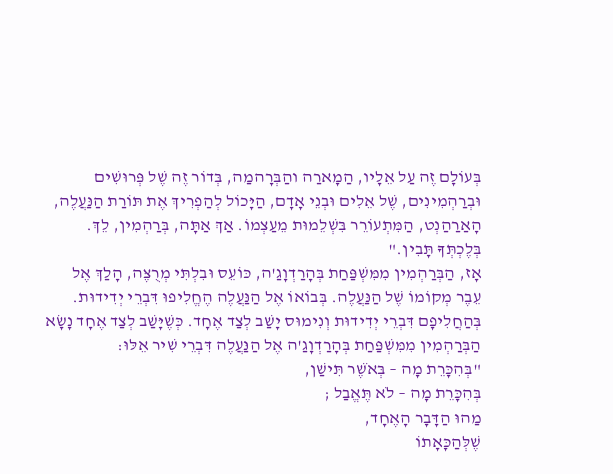בְּעוֹלָם זֶה עַל אֵלָיו, הַמָארַה והַבְּרָהמַה, בְּדוֹר זֶה שֶׁל פְּרוּשִׁים וּבְרַהְמִינִים, שֶׁל אֵלִים וּבְנֵי אָדָם, הַיָּכוֹל לְהַפְרִיךְ אֶת תּוֹרַת הַנַּעֲלֶה, הָאַרַהַנְט, הַמִּתְעוֹרֵר בִּשְׁלֵמוּת מֵעַצְמוֹ. אַךְ אַתָּה, בְּרַהְמִין, לֵךְ. בְּלֶכְתְּךָ תָּבִין."
אָז, הַבְּרַהְמִין מִמִּשְׁפַּחַת בְּהָרַדְוָגַ'ה, כּוֹעֵס וּבִלְתִּי מְרֻצֶּה, הָלַךְ אֶל עֵבֶר מְקוֹמוֹ שֶׁל הַנַּעֲלֶה. בְּבוֹאוֹ אֶל הַנַּעֲלֶה הֶחֱלִיפוּ דִּבְרֵי יְדִידוּת. בְּהַחֲלִיפָם דִּבְרֵי יְדִידוּת וְנִימוּס יָשַׁב לְצַד אֶחָד. כְּשֶׁיָּשַׁב לְצַד אֶחָד נָשָׂא הַבְּרַהְמִין מִמִּשְׁפַּחַת בְּהָרַדְוָגַ'ה אֶל הַנַּעֲלֶה דִּבְרֵי שִׁיר אֵלּוּ:
"בְּהִכָּרֵת מָה – בְּאֹשֶׁר תִּישַׁן,
בְּהִכָּרֵת מָה – לֹא תֶּאֱבַל ;
מַהוּ הַדָּבָר הָאֶחָד,
שֶׁלְּהַכָּאָתוֹ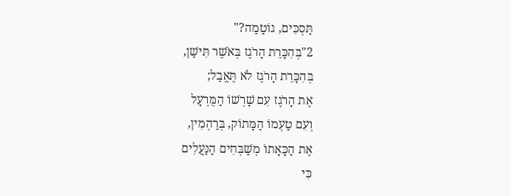תַּסְכִּים, גוֹטַמַה?"
2"בְּהִכָּרֵת הָרֹגֶז בְּאֹשֶׁר תִּישַׁן,
בְּהִכָּרֵת הָרֹגֶז לֹא תֶּאֱבַל;
אֶת הָרֹגֶז עִם שָׁרְשׁוֹ הַמֻּרְעָל
וְעִם טַעְמוֹ הַמָּתוֹק, בְּרַהְמִין,
אֶת הַכָּאָתוֹ מְשַׁבְּחִים הַנַּעֲלִים
כִּי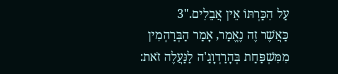עַל הִכַּרְתּוֹ אֵין אֲבֵלִים."3
כַּאֲשֶׁר זֶה נֶאֱמַר, אָמַר הַבְּרַהְמִין מִמִּשְׁפַּחַת בְּהָרַדְוָגַ'ה לַנַּעֲלֶה זֹאת: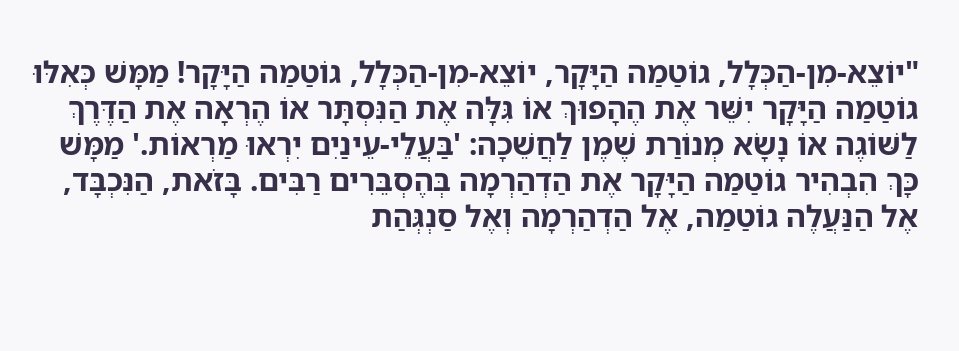"יוֹצֵא-מִן-הַכְּלָל, גוֹטַמַה הַיָּקָר, יוֹצֵא-מִן-הַכְּלָל, גוֹטַמַה הַיָּקָר! מַמָּשׁ כְּאִלּוּ גוֹטַמַה הַיָּקָר יִשֵּׁר אֶת הֶהָפוּךְ אוֹ גִּלָּה אֶת הַנִּסְתָּר אוֹ הֶרְאָה אֶת הַדֶּרֶךְ לַשּׁוֹגֶה אוֹ נָשָׂא מְנוֹרַת שֶׁמֶן לַחֲשֵׁכָה: 'בַּעֲלֵי-עֵינַיִם יִרְאוּ מַרְאוֹת.' מַמָּשׁ כָּךְ הִבְהִיר גוֹטַמַה הַיָּקָר אֶת הַדְהַרְמָה בְּהֶסְבֵּרִים רַבִּים. בָּזֹאת, הַנִּכְבָּד, אֶל הַנַּעֲלֶה גוֹטַמַה, אֶל הַדְהַרְמָה וְאֶל סַנְגְּהַת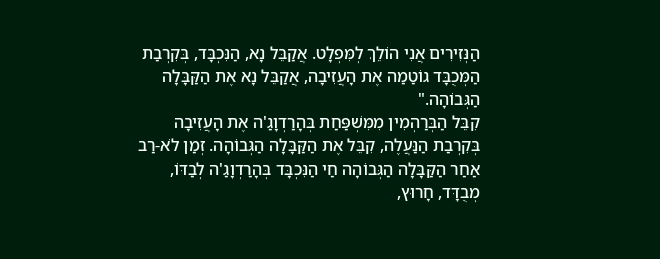הַנְּזִירִים אֲנִי הוֹלֵךְ לְמִּפְלָט. אֲקַבֵּל נָא, הַנִּכְבָּד, בְּקִרְבַת הַמְּכֻבָּד גוֹטַמַה אֶת הָעֲזִיבָה, אֲקַבֵּל נָא אֶת הַקַּבָּלָה הַגְּבוֹהָה."
קִבֵּל הַבְּרַהְמִין מִמִּשְׁפַּחַת בְּהָרַדְוָגַ'ה אֶת הָעֲזִיבָה בְּקִרְבַת הַנַּעֲלֶה, קִבֵּל אֶת הַקַּבָּלָה הַגְּבוֹהָה. זְמַן לֹא-רַב אַחַר הַקַּבָּלָה הַגְּבוֹהָה חַי הַנִּכְבָּד בְּהָרַדְוָגַ'ה לְבַדּוֹ, מְבֻדָּד, חָרוּץ,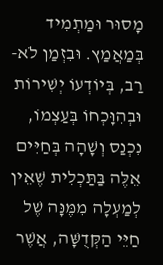מָסוּר וּמַתְמִיד בְּמַאֲמַץ. וּבִזְמַן לֹא-רַב, בְּיוֹדְעוֹ יְשִׁירוֹת וּבְהִוָּכְחוֹ בְּעַצְמוֹ, נִכְנַס וְשָׁהָה בְּחַיִּים אֵלֶּה בַּתַּכְלִית שֶׁאֵין לְמַעְלָה מִמֶּנָּה שֶׁל חַיֵּי הַקְּדֻשָּׁה, אֲשֶׁר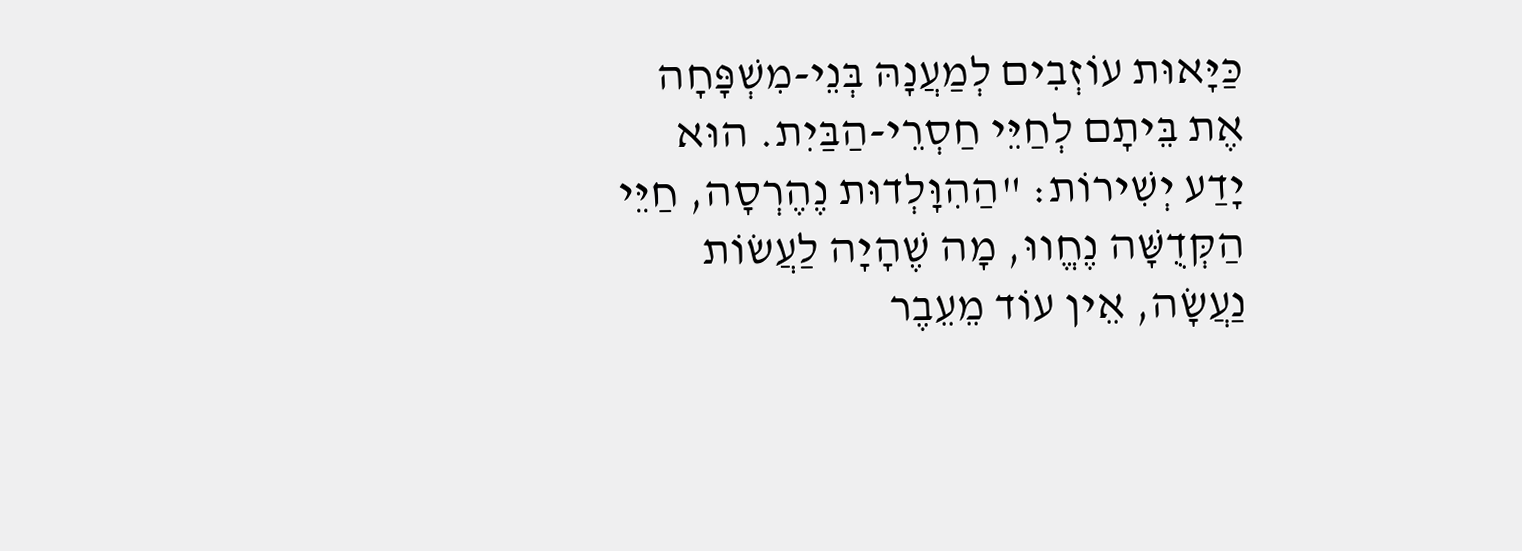כַּיָּאוּת עוֹזְבִים לְמַעֲנָהּ בְּנֵי-מִשְׁפָּחָה אֶת בֵּיתָם לְחַיֵּי חַסְרֵי-הַבַּיִת. הוּא יָדַע יְשִׁירוֹת: "הַהִוָּלְדוּת נֶהֶרְסָה, חַיֵּי הַקְּדֻשָּׁה נֶחֱווּ, מָה שֶׁהָיָה לַעֲשׂוֹת נַעֲשָׂה, אֵין עוֹד מֵעֵבֶר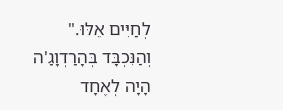לְחַיִּים אֵלּוּ." וְהַנִּכְבָּד בְּהָרַדְוָגַ'ה הָיָה לְאֶחָד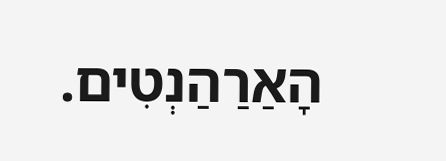הָאַרַהַנְטִים.